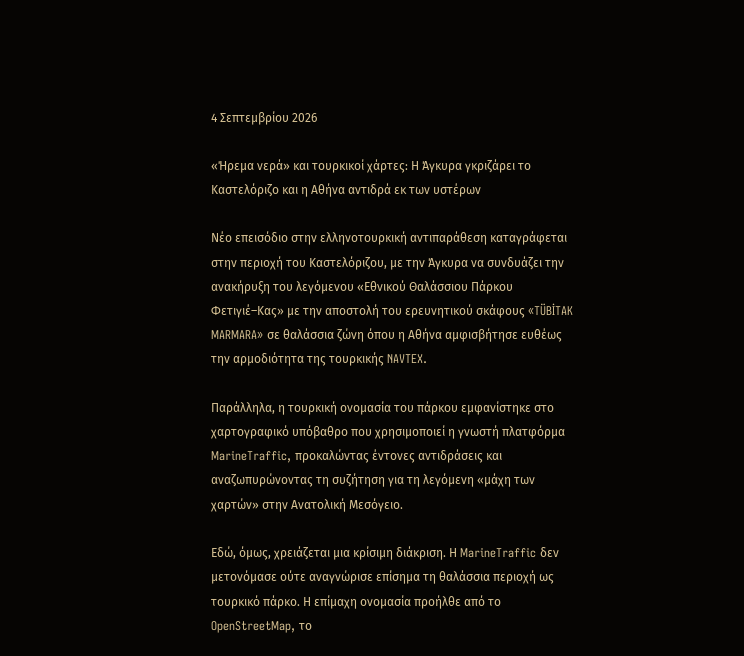4 Σεπτεμβρίου 2026

«Ήρεμα νερά» και τουρκικοί χάρτες: Η Άγκυρα γκριζάρει το Καστελόριζο και η Αθήνα αντιδρά εκ των υστέρων

Νέο επεισόδιο στην ελληνοτουρκική αντιπαράθεση καταγράφεται στην περιοχή του Καστελόριζου, με την Άγκυρα να συνδυάζει την ανακήρυξη του λεγόμενου «Εθνικού Θαλάσσιου Πάρκου Φετιγιέ–Κας» με την αποστολή του ερευνητικού σκάφους «TÜBİTAK MARMARA» σε θαλάσσια ζώνη όπου η Αθήνα αμφισβήτησε ευθέως την αρμοδιότητα της τουρκικής NAVTEX.

Παράλληλα, η τουρκική ονομασία του πάρκου εμφανίστηκε στο χαρτογραφικό υπόβαθρο που χρησιμοποιεί η γνωστή πλατφόρμα MarineTraffic, προκαλώντας έντονες αντιδράσεις και αναζωπυρώνοντας τη συζήτηση για τη λεγόμενη «μάχη των χαρτών» στην Ανατολική Μεσόγειο.

Εδώ, όμως, χρειάζεται μια κρίσιμη διάκριση. Η MarineTraffic δεν μετονόμασε ούτε αναγνώρισε επίσημα τη θαλάσσια περιοχή ως τουρκικό πάρκο. Η επίμαχη ονομασία προήλθε από το OpenStreetMap, το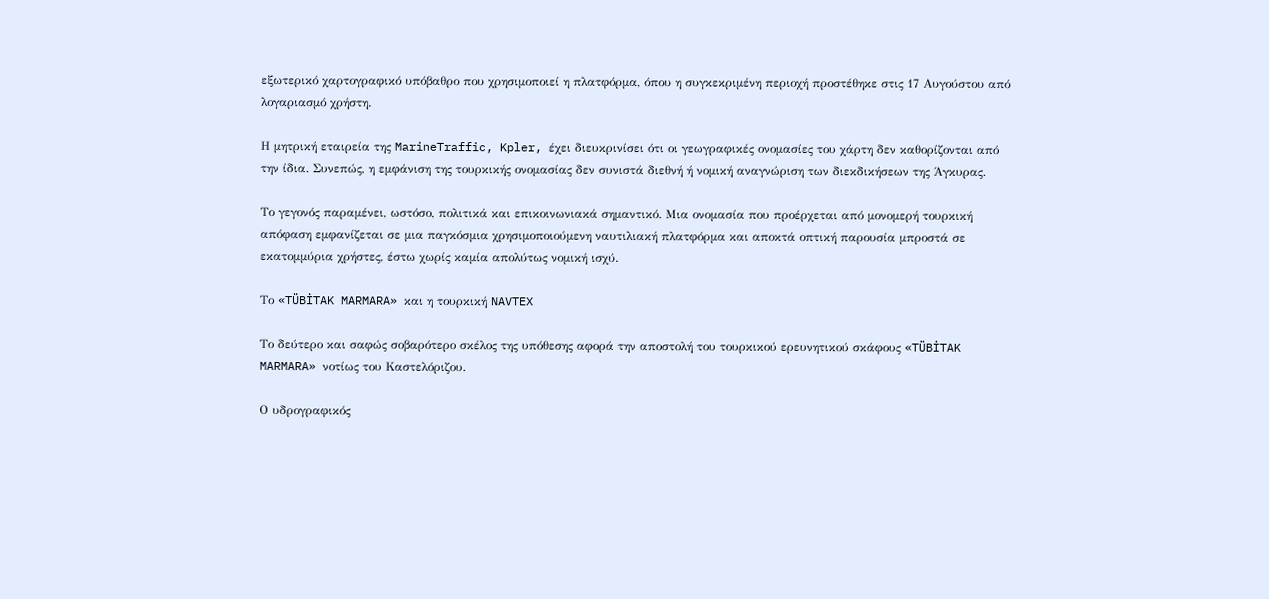εξωτερικό χαρτογραφικό υπόβαθρο που χρησιμοποιεί η πλατφόρμα, όπου η συγκεκριμένη περιοχή προστέθηκε στις 17 Αυγούστου από λογαριασμό χρήστη.

Η μητρική εταιρεία της MarineTraffic, Kpler, έχει διευκρινίσει ότι οι γεωγραφικές ονομασίες του χάρτη δεν καθορίζονται από την ίδια. Συνεπώς, η εμφάνιση της τουρκικής ονομασίας δεν συνιστά διεθνή ή νομική αναγνώριση των διεκδικήσεων της Άγκυρας.

Το γεγονός παραμένει, ωστόσο, πολιτικά και επικοινωνιακά σημαντικό. Μια ονομασία που προέρχεται από μονομερή τουρκική απόφαση εμφανίζεται σε μια παγκόσμια χρησιμοποιούμενη ναυτιλιακή πλατφόρμα και αποκτά οπτική παρουσία μπροστά σε εκατομμύρια χρήστες, έστω χωρίς καμία απολύτως νομική ισχύ.

Το «TÜBİTAK MARMARA» και η τουρκική NAVTEX

Το δεύτερο και σαφώς σοβαρότερο σκέλος της υπόθεσης αφορά την αποστολή του τουρκικού ερευνητικού σκάφους «TÜBİTAK MARMARA» νοτίως του Καστελόριζου.

Ο υδρογραφικός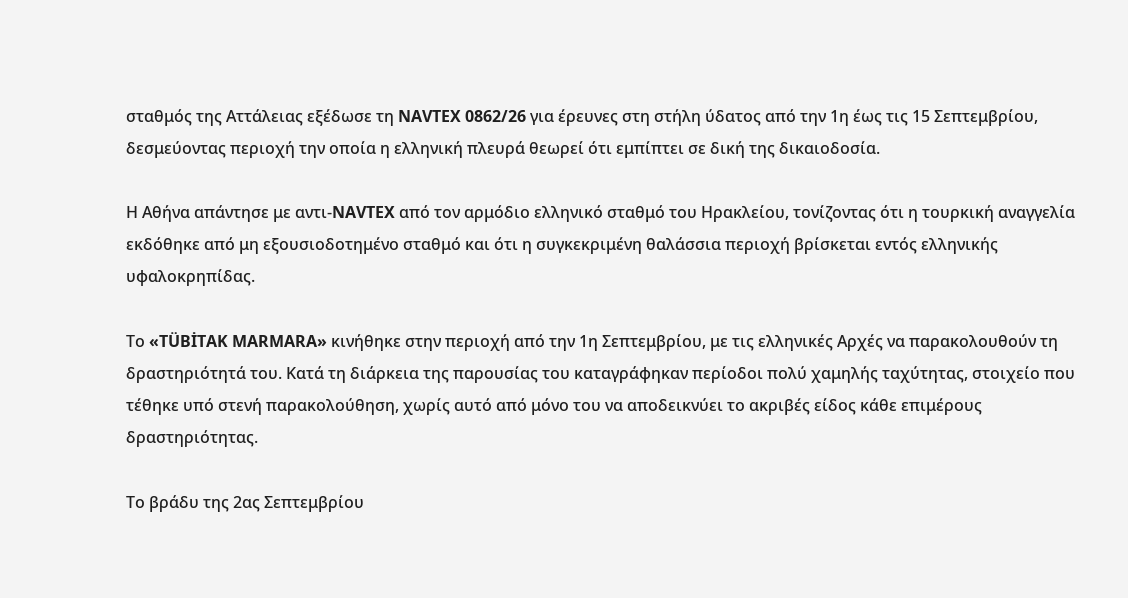σταθμός της Αττάλειας εξέδωσε τη NAVTEX 0862/26 για έρευνες στη στήλη ύδατος από την 1η έως τις 15 Σεπτεμβρίου, δεσμεύοντας περιοχή την οποία η ελληνική πλευρά θεωρεί ότι εμπίπτει σε δική της δικαιοδοσία.

Η Αθήνα απάντησε με αντι-NAVTEX από τον αρμόδιο ελληνικό σταθμό του Ηρακλείου, τονίζοντας ότι η τουρκική αναγγελία εκδόθηκε από μη εξουσιοδοτημένο σταθμό και ότι η συγκεκριμένη θαλάσσια περιοχή βρίσκεται εντός ελληνικής υφαλοκρηπίδας.

Το «TÜBİTAK MARMARA» κινήθηκε στην περιοχή από την 1η Σεπτεμβρίου, με τις ελληνικές Αρχές να παρακολουθούν τη δραστηριότητά του. Κατά τη διάρκεια της παρουσίας του καταγράφηκαν περίοδοι πολύ χαμηλής ταχύτητας, στοιχείο που τέθηκε υπό στενή παρακολούθηση, χωρίς αυτό από μόνο του να αποδεικνύει το ακριβές είδος κάθε επιμέρους δραστηριότητας.

Το βράδυ της 2ας Σεπτεμβρίου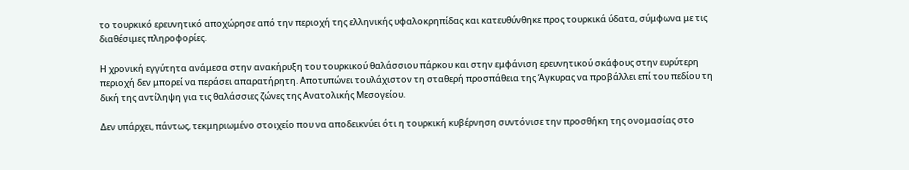το τουρκικό ερευνητικό αποχώρησε από την περιοχή της ελληνικής υφαλοκρηπίδας και κατευθύνθηκε προς τουρκικά ύδατα, σύμφωνα με τις διαθέσιμες πληροφορίες.

Η χρονική εγγύτητα ανάμεσα στην ανακήρυξη του τουρκικού θαλάσσιου πάρκου και στην εμφάνιση ερευνητικού σκάφους στην ευρύτερη περιοχή δεν μπορεί να περάσει απαρατήρητη. Αποτυπώνει τουλάχιστον τη σταθερή προσπάθεια της Άγκυρας να προβάλλει επί του πεδίου τη δική της αντίληψη για τις θαλάσσιες ζώνες της Ανατολικής Μεσογείου.

Δεν υπάρχει, πάντως, τεκμηριωμένο στοιχείο που να αποδεικνύει ότι η τουρκική κυβέρνηση συντόνισε την προσθήκη της ονομασίας στο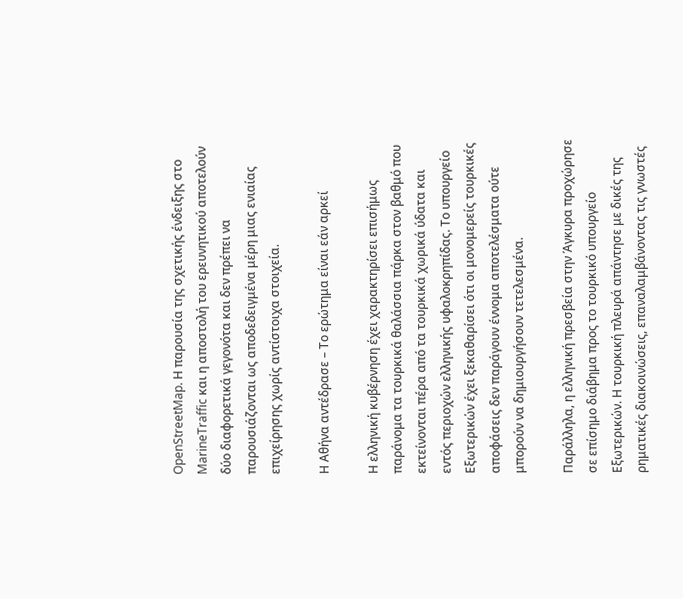OpenStreetMap. Η παρουσία της σχετικής ένδειξης στο MarineTraffic και η αποστολή του ερευνητικού αποτελούν δύο διαφορετικά γεγονότα και δεν πρέπει να παρουσιάζονται ως αποδεδειγμένα μέρη μιας ενιαίας επιχείρησης χωρίς αντίστοιχα στοιχεία.

Η Αθήνα αντέδρασε – Το ερώτημα είναι εάν αρκεί

Η ελληνική κυβέρνηση έχει χαρακτηρίσει επισήμως παράνομα τα τουρκικά θαλάσσια πάρκα στον βαθμό που εκτείνονται πέρα από τα τουρκικά χωρικά ύδατα και εντός περιοχών ελληνικής υφαλοκρηπίδας. Το υπουργείο Εξωτερικών έχει ξεκαθαρίσει ότι οι μονομερείς τουρκικές αποφάσεις δεν παράγουν έννομα αποτελέσματα ούτε μπορούν να δημιουργήσουν τετελεσμένα.

Παράλληλα, η ελληνική πρεσβεία στην Άγκυρα προχώρησε σε επίσημο διάβημα προς το τουρκικό υπουργείο Εξωτερικών. Η τουρκική πλευρά απάντησε με δικές της ρηματικές διακοινώσεις, επαναλαμβάνοντας τις γνωστές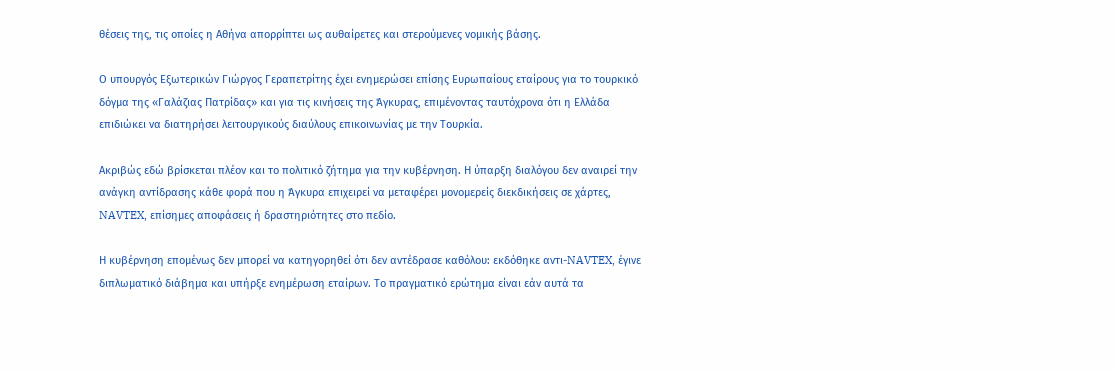θέσεις της, τις οποίες η Αθήνα απορρίπτει ως αυθαίρετες και στερούμενες νομικής βάσης.

Ο υπουργός Εξωτερικών Γιώργος Γεραπετρίτης έχει ενημερώσει επίσης Ευρωπαίους εταίρους για το τουρκικό δόγμα της «Γαλάζιας Πατρίδας» και για τις κινήσεις της Άγκυρας, επιμένοντας ταυτόχρονα ότι η Ελλάδα επιδιώκει να διατηρήσει λειτουργικούς διαύλους επικοινωνίας με την Τουρκία.

Ακριβώς εδώ βρίσκεται πλέον και το πολιτικό ζήτημα για την κυβέρνηση. Η ύπαρξη διαλόγου δεν αναιρεί την ανάγκη αντίδρασης κάθε φορά που η Άγκυρα επιχειρεί να μεταφέρει μονομερείς διεκδικήσεις σε χάρτες, NAVTEX, επίσημες αποφάσεις ή δραστηριότητες στο πεδίο.

Η κυβέρνηση επομένως δεν μπορεί να κατηγορηθεί ότι δεν αντέδρασε καθόλου: εκδόθηκε αντι-NAVTEX, έγινε διπλωματικό διάβημα και υπήρξε ενημέρωση εταίρων. Το πραγματικό ερώτημα είναι εάν αυτά τα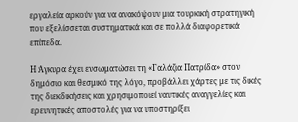εργαλεία αρκούν για να ανακόψουν μια τουρκική στρατηγική που εξελίσσεται συστηματικά και σε πολλά διαφορετικά επίπεδα.

Η Άγκυρα έχει ενσωματώσει τη «Γαλάζια Πατρίδα» στον δημόσιο και θεσμικό της λόγο, προβάλλει χάρτες με τις δικές της διεκδικήσεις και χρησιμοποιεί ναυτικές αναγγελίες και ερευνητικές αποστολές για να υποστηρίξει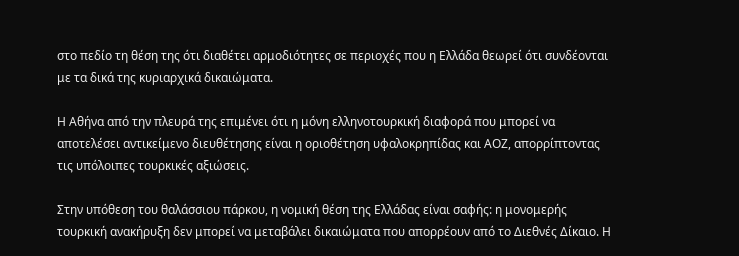στο πεδίο τη θέση της ότι διαθέτει αρμοδιότητες σε περιοχές που η Ελλάδα θεωρεί ότι συνδέονται με τα δικά της κυριαρχικά δικαιώματα.

Η Αθήνα από την πλευρά της επιμένει ότι η μόνη ελληνοτουρκική διαφορά που μπορεί να αποτελέσει αντικείμενο διευθέτησης είναι η οριοθέτηση υφαλοκρηπίδας και ΑΟΖ, απορρίπτοντας τις υπόλοιπες τουρκικές αξιώσεις.

Στην υπόθεση του θαλάσσιου πάρκου, η νομική θέση της Ελλάδας είναι σαφής: η μονομερής τουρκική ανακήρυξη δεν μπορεί να μεταβάλει δικαιώματα που απορρέουν από το Διεθνές Δίκαιο. Η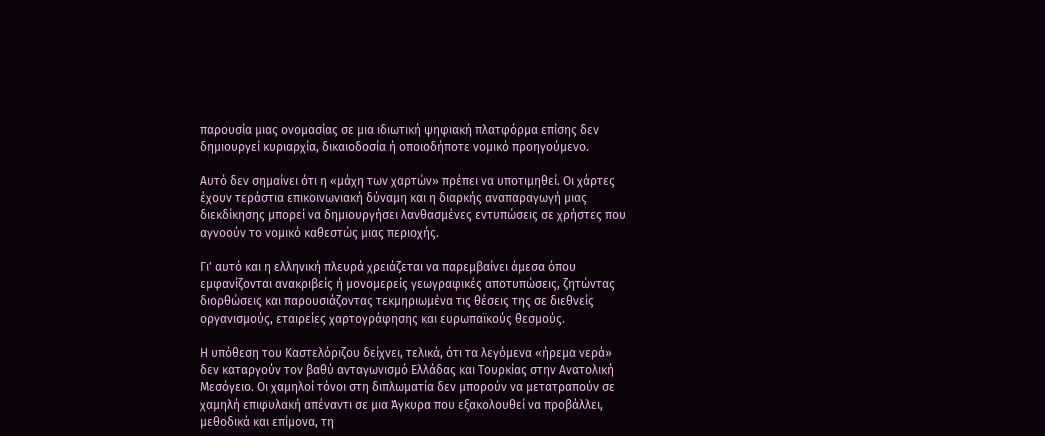παρουσία μιας ονομασίας σε μια ιδιωτική ψηφιακή πλατφόρμα επίσης δεν δημιουργεί κυριαρχία, δικαιοδοσία ή οποιοδήποτε νομικό προηγούμενο.

Αυτό δεν σημαίνει ότι η «μάχη των χαρτών» πρέπει να υποτιμηθεί. Οι χάρτες έχουν τεράστια επικοινωνιακή δύναμη και η διαρκής αναπαραγωγή μιας διεκδίκησης μπορεί να δημιουργήσει λανθασμένες εντυπώσεις σε χρήστες που αγνοούν το νομικό καθεστώς μιας περιοχής.

Γι' αυτό και η ελληνική πλευρά χρειάζεται να παρεμβαίνει άμεσα όπου εμφανίζονται ανακριβείς ή μονομερείς γεωγραφικές αποτυπώσεις, ζητώντας διορθώσεις και παρουσιάζοντας τεκμηριωμένα τις θέσεις της σε διεθνείς οργανισμούς, εταιρείες χαρτογράφησης και ευρωπαϊκούς θεσμούς.

Η υπόθεση του Καστελόριζου δείχνει, τελικά, ότι τα λεγόμενα «ήρεμα νερά» δεν καταργούν τον βαθύ ανταγωνισμό Ελλάδας και Τουρκίας στην Ανατολική Μεσόγειο. Οι χαμηλοί τόνοι στη διπλωματία δεν μπορούν να μετατραπούν σε χαμηλή επιφυλακή απέναντι σε μια Άγκυρα που εξακολουθεί να προβάλλει, μεθοδικά και επίμονα, τη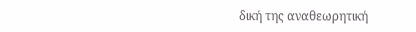δική της αναθεωρητική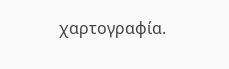χαρτογραφία.